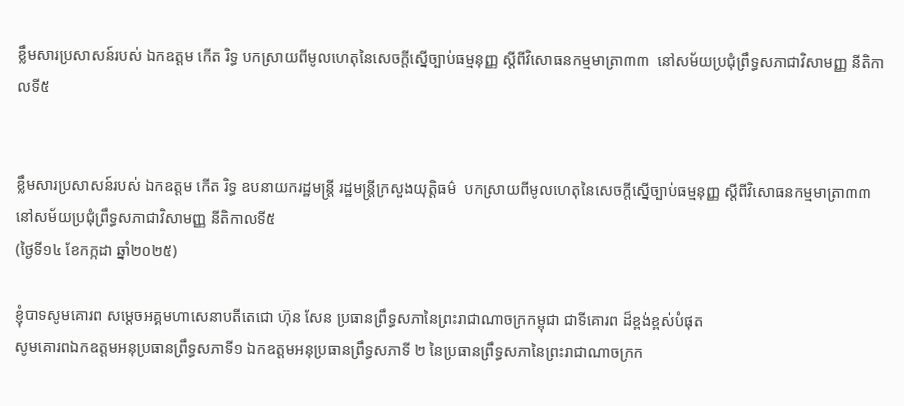ខ្លឹមសារប្រសាសន៍របស់ ឯកឧត្តម កើត រិទ្ធ បកស្រាយពីមូលហេតុនៃសេចក្តីស្នើច្បាប់ធម្មនុញ្ញ ស្តីពីវិសោធនកម្មមាត្រា៣៣  នៅសម័យប្រជុំព្រឹទ្ធសភាជាវិសាមញ្ញ នីតិកាលទី៥


ខ្លឹមសារប្រសាសន៍របស់ ឯកឧត្តម កើត រិទ្ធ ឧបនាយករដ្ឋមន្ត្រី រដ្ឋមន្ត្រីក្រសួងយុត្តិធម៌  បកស្រាយពីមូលហេតុនៃសេចក្តីស្នើច្បាប់ធម្មនុញ្ញ ស្តីពីវិសោធនកម្មមាត្រា៣៣  នៅសម័យប្រជុំព្រឹទ្ធសភាជាវិសាមញ្ញ នីតិកាលទី៥
(ថ្ងៃទី១៤ ខែកក្កដា ឆ្នាំ២០២៥)

ខ្ញុំបាទសូមគោរព សម្តេចអគ្គមហាសេនាបតីតេជោ ហ៊ុន សែន ប្រធានព្រឹទ្ធសភានៃព្រះរាជាណាចក្រកម្ពុជា ជាទីគោរព ដ៏ខ្ពង់ខ្ពស់បំផុត
សូមគោរពឯកឧត្តមអនុប្រធានព្រឹទ្ធសភាទី១ ឯកឧត្តមអនុប្រធានព្រឹទ្ធសភាទី ២ នៃប្រធានព្រឹទ្ធសភានៃព្រះរាជាណាចក្រក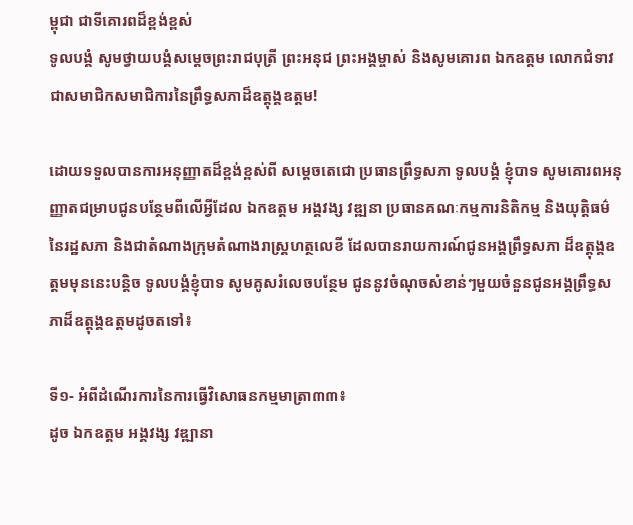ម្ពុជា ជាទីគោរពដ៏ខ្ពង់ខ្ពស់
ទូលបង្គំ សូមថ្វាយបង្គំសម្តេចព្រះរាជបុត្រី ព្រះអនុជ ព្រះអង្គម្ចាស់ និងសូមគោរព ឯកឧត្តម លោកជំទាវ ជាសមាជិកសមាជិការនៃព្រឹទ្ធសភាដ៏ឧត្តុង្គឧត្តម!

ដោយទទួលបានការអនុញ្ញាតដ៏ខ្ពង់ខ្ពស់ពី សម្តេចតេជោ ប្រធានព្រឹទ្ធសភា ទូលបង្គំ ខ្ញុំបាទ សូមគោរពអនុញ្ញាតជម្រាបជូនបន្ថែមពីលើអ្វីដែល ឯកឧត្តម អង្គវង្ស វឌ្ឍនា ប្រធានគណៈកម្មការនិតិកម្ម និងយុត្តិធម៌ នៃរដ្ឋសភា និងជាតំណាងក្រុមតំណាងរាស្ត្រហត្ថលេខី ដែលបានរាយការណ៍ជូនអង្គព្រឹទ្ធសភា ដ៏ឧត្តុង្គឧត្តមមុននេះបន្តិច ទូលបង្គំខ្ញុំបាទ សូមគូសរំលេចបន្ថែម ជូននូវចំណុចសំខាន់ៗមួយចំនួនជូនអង្គព្រឹទ្ធសភាដ៏ឧត្តុង្គឧត្តមដូចតទៅ៖

ទី១- អំពីដំណើរការនៃការធ្វើវិសោធនកម្មមាត្រា៣៣៖
ដូច ឯកឧត្តម អង្គវង្ស វឌ្ឍានា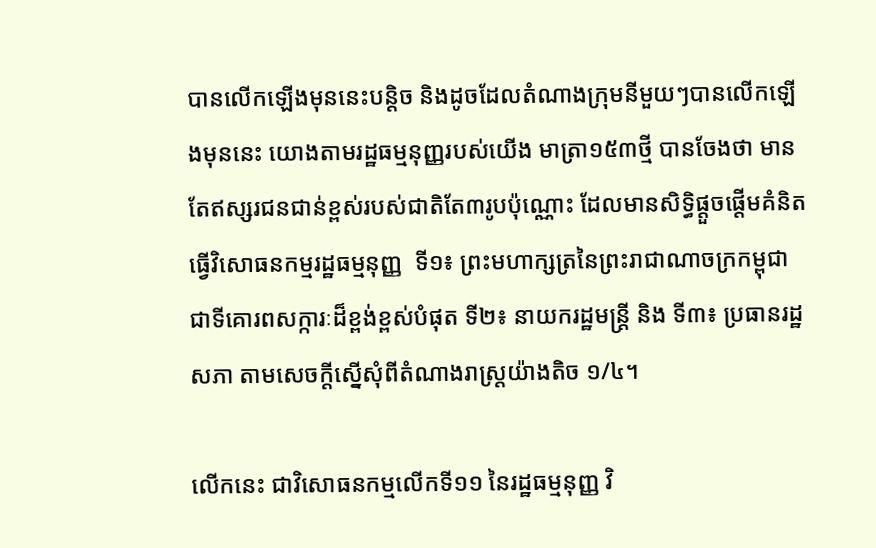បានលើកឡើងមុននេះបន្តិច និងដូចដែលតំណាងក្រុមនីមួយៗបានលើកឡើងមុននេះ យោងតាមរដ្ឋធម្មនុញ្ញរបស់យើង មាត្រា១៥៣ថ្មី បានចែងថា មានតែឥស្សរជនជាន់ខ្ពស់របស់ជាតិតែ៣រូបប៉ុណ្ណោះ ដែលមានសិទ្ធិផ្តួចផ្តើមគំនិតធ្វើវិសោធនកម្មរដ្ឋធម្មនុញ្ញ  ទី១៖ ព្រះមហាក្សត្រនៃព្រះរាជាណាចក្រកម្ពុជា ជាទីគោរពសក្ការៈដ៏ខ្ពង់ខ្ពស់បំផុត ទី២៖ នាយករដ្ឋមន្ត្រី និង ទី៣៖ ប្រធានរដ្ឋសភា តាមសេចក្តីស្នើសុំពីតំណាងរាស្ត្រយ៉ាងតិច ១/៤។

លើកនេះ ជាវិសោធនកម្មលើកទី១១ នៃរដ្ឋធម្មនុញ្ញ វិ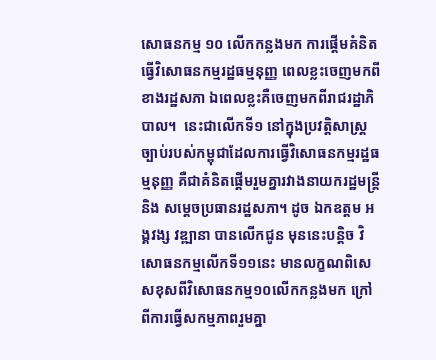សោធនកម្ម ១០ លើកកន្លងមក ការផ្តើមគំនិតធ្វើវិសោធនកម្មរដ្ឋធម្មនុញ្ញ ពេលខ្លះចេញមកពីខាងរដ្ឋសភា ឯពេលខ្លះគឺចេញមកពីរាជរដ្ឋាភិបាល។  នេះជាលើកទី១ នៅក្នុងប្រវត្តិសាស្ត្រច្បាប់របស់កម្ពុជាដែលការធ្វើវិសោធនកម្មរដ្ឋធម្មនុញ្ញ គឺជាគំនិតផ្តើមរួមគ្នារវាងនាយករដ្ឋមន្ត្រី និង សម្តេចប្រធានរដ្ឋសភា។ ដូច ឯកឧត្តម អង្គវង្ស វឌ្ឍានា បានលើកជូន មុននេះបន្តិច វិសោធនកម្មលើកទី១១នេះ មានលក្ខណពិសេសខុសពីវិសោធនកម្ម១០លើកកន្លងមក ក្រៅពីការធ្វើសកម្មភាពរួមគ្នា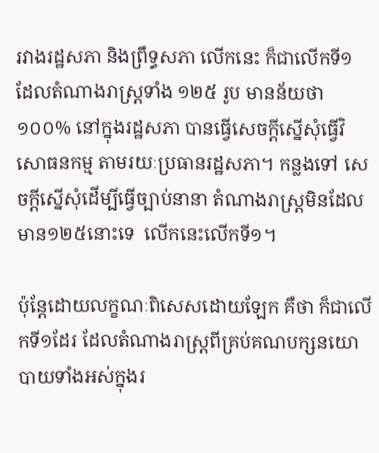រវាងរដ្ឋសភា និងព្រឹទ្ធសភា លើកនេះ ក៏ជាលើកទី១ ដែលតំណាងរាស្ត្រទាំង ១២៥ រូប មានន័យថា១០០% នៅក្នុងរដ្ឋសភា បានធ្វើសេចក្តីស្នើសុំធ្វើវិសោធនកម្ម តាមរយៈប្រធានរដ្ឋសភា។ កន្លងទៅ សេចក្តីស្នើសុំដើម្បីធ្វើច្បាប់នានា តំណាងរាស្ត្រមិនដែលមាន១២៥នោះទេ  លើកនេះលើកទី១។

ប៉ុន្តែដោយលក្ខណៈពិសេសដោយឡែក គឺថា ក៏ជាលើកទី១ដែរ ដែលតំណាងរាស្ត្រពីគ្រប់គណបក្សនយោបាយទាំងអស់ក្នុងរ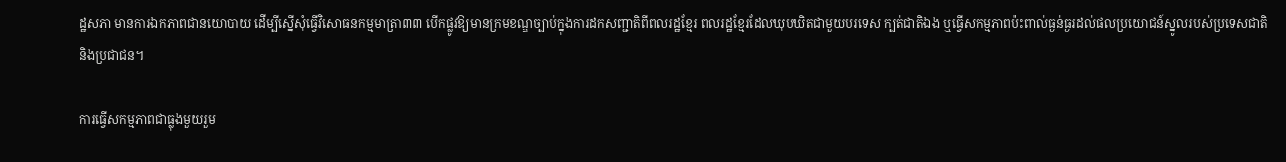ដ្ឋសភា មានការឯកភាពជានយោបាយ ដើម្បីស្នើសុំធ្វើវិសោធនកម្មមាត្រា៣៣ បើកផ្លូវឱ្យមានក្រមខណ្ឌច្បាប់ក្នុងការដកសញ្ជាតិពីពលរដ្ឋខ្មែរ ពលរដ្ឋខ្មែរដែលឃុបឃិតជាមួយបរទេស ក្បត់ជាតិឯង ឬធ្វើសកម្មភាពប៉ះពាល់ធ្ងន់ធ្ងរដល់ផលប្រយោជន៍ស្នូលរបស់ប្រទេសជាតិ និងប្រជាជន។

ការធ្វើសកម្មភាពជាធ្លុងមួយរួម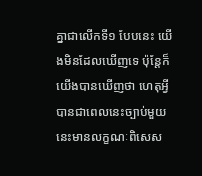គ្នាជាលើកទី១ បែបនេះ យើងមិនដែលឃើញទេ ប៉ុន្តែក៏យើងបានឃើញថា ហេតុអ្វីបានជាពេលនេះច្បាប់មួយនេះមានលក្ខណៈពិសេស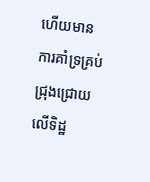ហើយមានការគាំទ្រគ្រប់ជ្រុងជ្រោយ លើទិដ្ឋ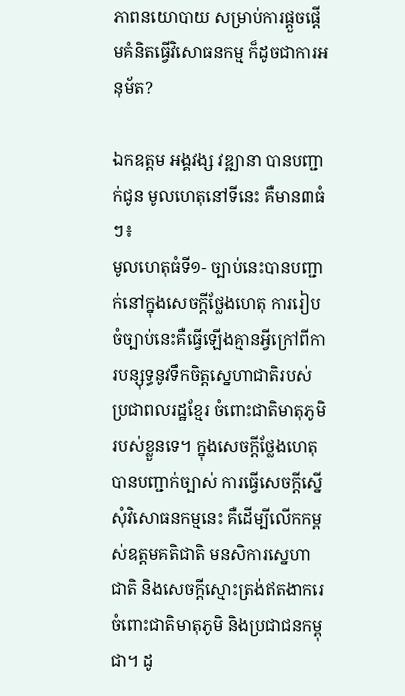ភាពនយោបាយ សម្រាប់ការផ្តួចផ្តើមគំនិតធ្វើវិសោធនកម្ម ក៏ដូចជាការអនុម័ត?

ឯកឧត្តម អង្គវង្ស វឌ្ឍានា បានបញ្ជាក់ជូន មូលហេតុនៅទីនេះ គឺមាន៣ធំៗ៖
មូលហេតុធំទី១- ច្បាប់នេះបានបញ្ជាក់នៅក្នុងសេចក្តីថ្លែងហេតុ ការរៀបចំច្បាប់នេះគឺធ្វើឡើងគ្មានអ្វីក្រៅពីការបន្សុទ្ធនូវទឹកចិត្តស្នេហាជាតិរបស់ប្រជាពលរដ្ឋខ្មែរ ចំពោះជាតិមាតុភូមិរបស់ខ្លួនទេ។ ក្នុងសេចក្តីថ្លែងហេតុ បានបញ្ជាក់ច្បាស់ ការធ្វើសេចក្តីស្នើសុំវិសោធនកម្មនេះ គឺដើម្បីលើកកម្ពស់ឧត្តមគតិជាតិ មនសិការស្នេហាជាតិ និងសេចក្តីស្មោះត្រង់ឥតងាករេ ចំពោះជាតិមាតុភូមិ និងប្រជាជនកម្ពុជា។ ដូ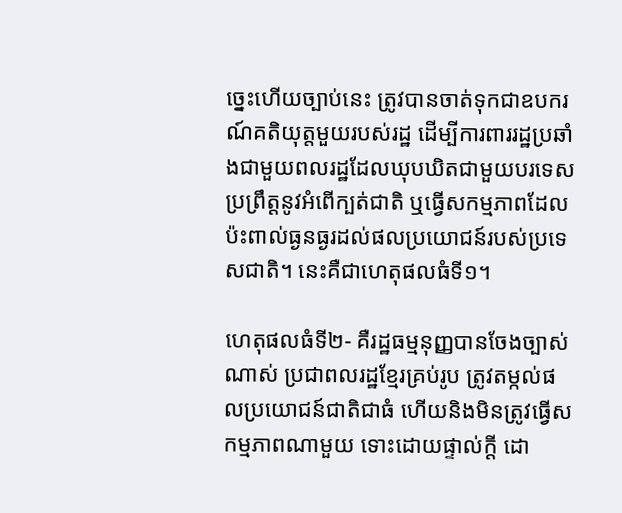ច្នេះហើយច្បាប់នេះ ត្រូវបានចាត់ទុកជាឧបករណ៍គតិយុត្តមួយរបស់រដ្ឋ ដើម្បីការពាររដ្ឋប្រឆាំងជាមួយពលរដ្ឋដែលឃុបឃិតជាមួយបរទេសប្រព្រឹត្តនូវអំពើក្បត់ជាតិ ឬធ្វើសកម្មភាពដែលប៉ះពាល់ធ្ងនធ្ងរដល់ផលប្រយោជន៍របស់ប្រទេសជាតិ។ នេះគឺជាហេតុផលធំទី១។

ហេតុផលធំទី២- គឺរដ្ឋធម្មនុញ្ញបានចែងច្បាស់ណាស់ ប្រជាពលរដ្ឋខ្មែរគ្រប់រូប ត្រូវតម្កល់ផលប្រយោជន៍ជាតិជាធំ ហើយនិងមិនត្រូវធ្វើសកម្មភាពណាមួយ ទោះដោយផ្ទាល់ក្តី ដោ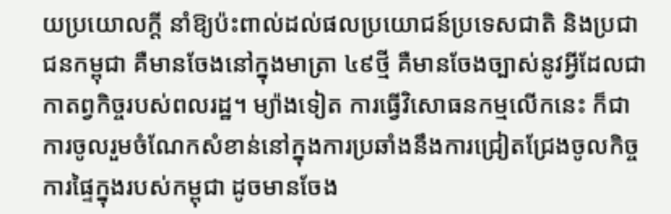យប្រយោលក្តី នាំឱ្យប៉ះពាល់ដល់ផលប្រយោជន៍ប្រទេសជាតិ និងប្រជាជនកម្ពុជា គឺមានចែងនៅក្នុងមាត្រា ៤៩ថ្មី គឺមានចែងច្បាស់នូវអ្វីដែលជាកាតព្វកិច្ចរបស់ពលរដ្ឋ។ ម្យ៉ាងទៀត ការធ្វើវិសោធនកម្មលើកនេះ ក៏ជាការចូលរួមចំណែកសំខាន់នៅក្នុងការប្រឆាំងនឹងការជ្រៀតជ្រែងចូលកិច្ចការផ្ទៃក្នុងរបស់កម្ពុជា ដូចមានចែង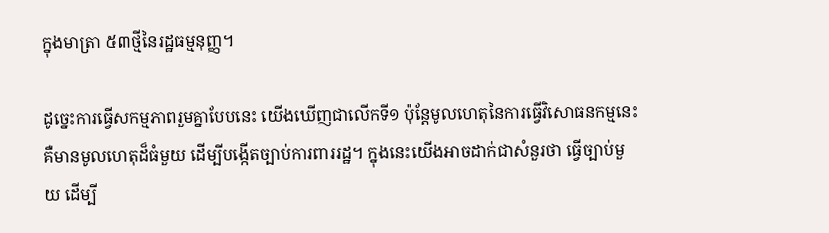ក្នុងមាត្រា ៥៣ថ្មីនៃរដ្ឋធម្មនុញ្ញ។

ដូច្នេះការធ្វើសកម្មភាពរួមគ្នាបែបនេះ យើងឃើញជាលើកទី១ ប៉ុន្តែមូលហេតុនៃការធ្វើវិសោធនកម្មនេះ គឺមានមូលហេតុដ៏ធំមួយ ដើម្បីបង្កើតច្បាប់ការពាររដ្ឋ។ ក្នុងនេះយើងអាចដាក់ជាសំនួរថា ធ្វើច្បាប់មួយ ដើម្បី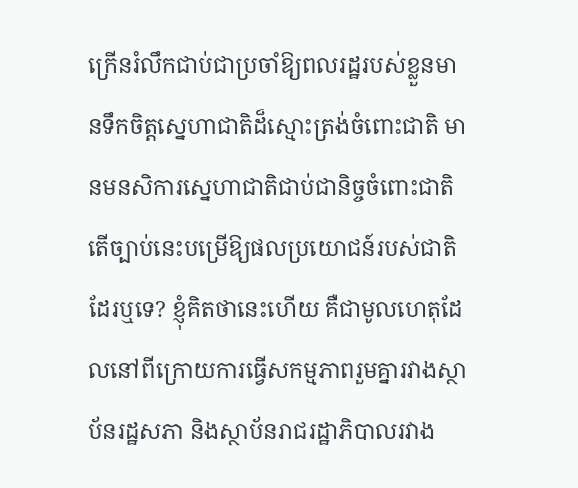ក្រើនរំលឹកជាប់ជាប្រចាំឱ្យពលរដ្ឋរបស់ខ្លួនមានទឹកចិត្តស្នេហាជាតិដ៏ស្មោះត្រង់ចំពោះជាតិ មានមនសិការស្នេហាជាតិជាប់ជានិច្ចចំពោះជាតិ តើច្បាប់នេះបម្រើឱ្យផលប្រយោជន៍របស់ជាតិដែរឬទេ? ខ្ញុំគិតថានេះហើយ គឺជាមូលហេតុដែលនៅពីក្រោយការធ្វើសកម្មភាពរួមគ្នារវាងស្ថាប័នរដ្ឋសភា និងស្ថាប័នរាជរដ្ឋាភិបាលរវាង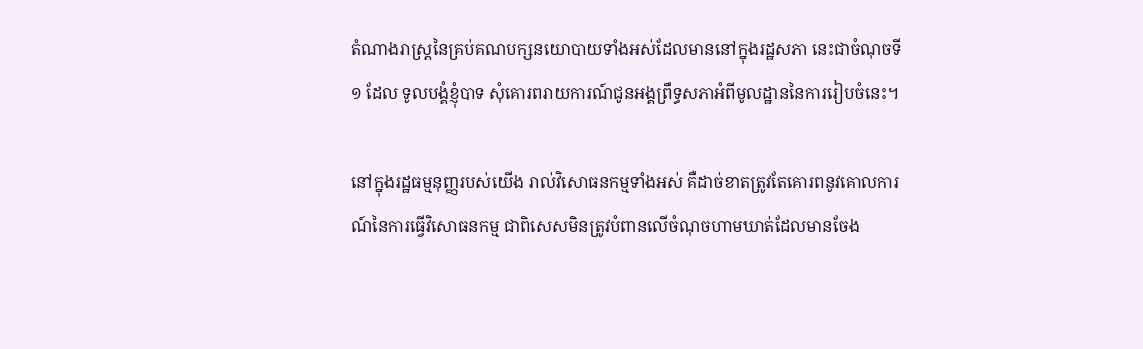តំណាងរាស្ត្រនៃគ្រប់គណបក្សនយោបាយទាំងអស់ដែលមាននៅក្នុងរដ្ឋសភា នេះជាចំណុចទី១ ដែល ទូលបង្គំខ្ញុំបាទ សុំគោរពរាយការណ៍ជូនអង្គព្រឹទ្ធសភាអំពីមូលដ្ឋាននៃការរៀបចំនេះ។

នៅក្នុងរដ្ឋធម្មនុញ្ញរបស់យើង រាល់វិសោធនកម្មទាំងអស់ គឺដាច់ខាតត្រូវតែគោរពនូវគោលការណ៍នៃការធ្វើវិសោធនកម្ម ជាពិសេសមិនត្រូវបំពានលើចំណុចហាមឃាត់ដែលមានចែង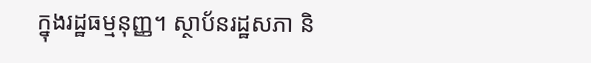ក្នុងរដ្ឋធម្មនុញ្ញ។ ស្ថាប័នរដ្ឋសភា និ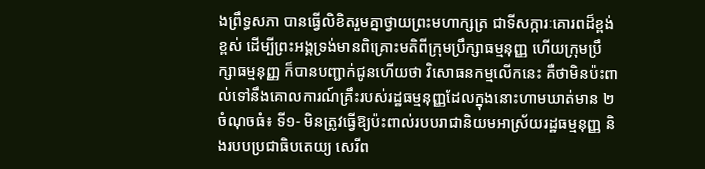ងព្រឹទ្ធសភា បានធ្វើលិខិតរួមគ្នាថ្វាយព្រះមហាក្សត្រ ជាទីសក្ការៈគោរពដ៏ខ្ពង់ខ្ពស់ ដើម្បីព្រះអង្គទ្រង់មានពិគ្រោះមតិពីក្រុមប្រឹក្សាធម្មនុញ្ញ ហើយក្រុមប្រឹក្សាធម្មនុញ្ញ ក៏បានបញ្ជាក់ជូនហើយថា វិសោធនកម្មលើកនេះ គឺថាមិនប៉ះពាល់ទៅនឹងគោលការណ៍គ្រឹះរបស់រដ្ឋធម្មនុញ្ញដែលក្នុងនោះហាមឃាត់មាន ២ចំណុចធំ៖ ទី១- មិនត្រូវធ្វើឱ្យប៉ះពាល់របបរាជានិយមអាស្រ័យរដ្ឋធម្មនុញ្ញ និងរបបប្រជាធិបតេយ្យ សេរីព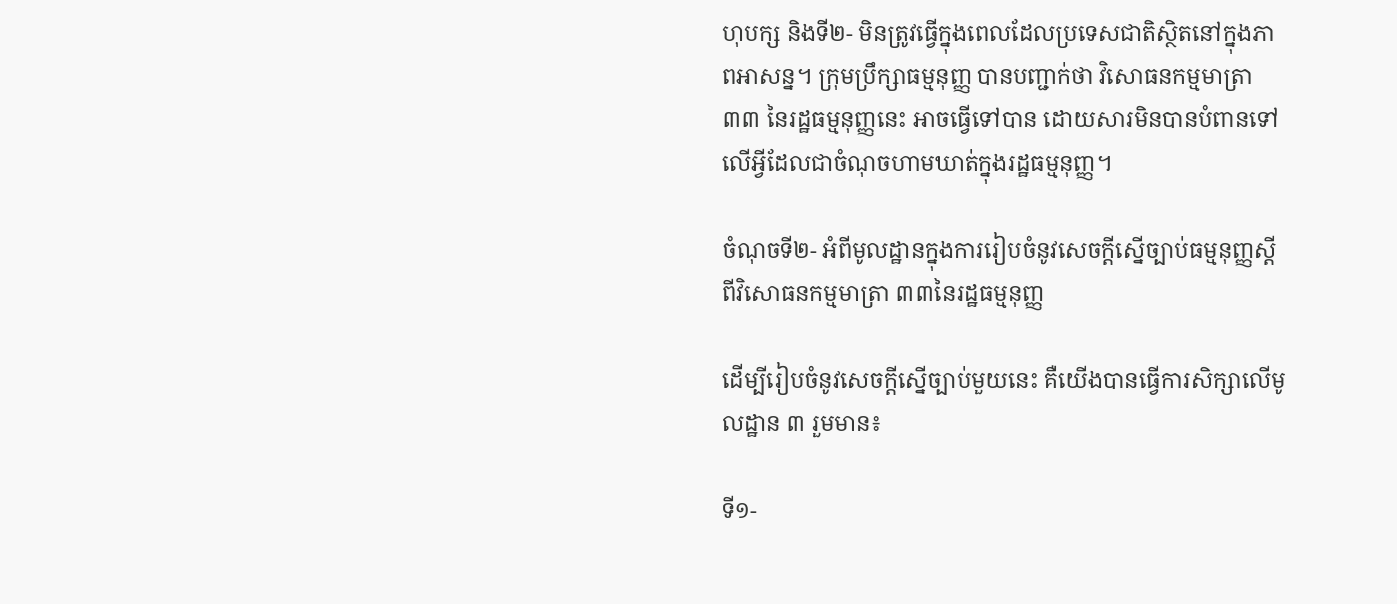ហុបក្ស និងទី២- មិនត្រូវធ្វើក្នុងពេលដែលប្រទេសជាតិស្ថិតនៅក្នុងភាពអាសន្ន។ ក្រុមប្រឹក្សាធម្មនុញ្ញ បានបញ្ជាក់ថា វិសោធនកម្មមាត្រា ៣៣ នៃរដ្ឋធម្មនុញ្ញនេះ អាចធ្វើទៅបាន ដោយសារមិនបានបំពានទៅលើអ្វីដែលជាចំណុចហាមឃាត់ក្នុងរដ្ឋធម្មនុញ្ញ។

ចំណុចទី២- អំពីមូលដ្ឋានក្នុងការរៀបចំនូវសេចក្តីស្នើច្បាប់ធម្មនុញ្ញស្តីពីវិសោធនកម្មមាត្រា ៣៣នៃរដ្ឋធម្មនុញ្ញ

ដើម្បីរៀបចំនូវសេចក្តីស្នើច្បាប់មួយនេះ គឺយើងបានធ្វើការសិក្សាលើមូលដ្ឋាន ៣ រួមមាន៖

ទី១-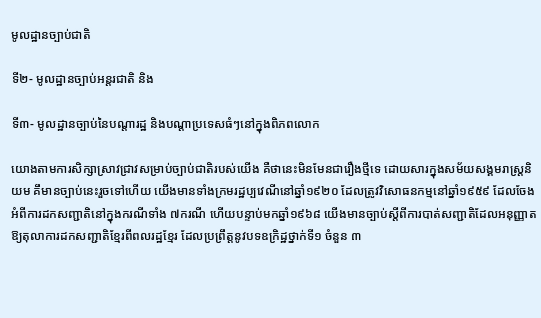មូលដ្ឋានច្បាប់ជាតិ

ទី២- មូលដ្ឋានច្បាប់អន្តរជាតិ និង

ទី៣- មូលដ្ឋានច្បាប់នៃបណ្តារដ្ឋ និងបណ្តាប្រទេសធំៗនៅក្នុងពិភពលោក

យោងតាមការសិក្សាស្រាវជ្រាវសម្រាប់ច្បាប់ជាតិរបស់យើង គឺថានេះមិនមែនជារឿងថ្មីទេ ដោយសារក្នុងសម័យសង្គមរាស្រ្តនិយម គឹមានច្បាប់នេះរួចទៅហើយ យើងមានទាំងក្រមរដ្ឋប្បវេណីនៅឆ្នាំ១៩២០ ដែលត្រូវវិសោធនកម្មនៅឆ្នាំ១៩៥៩ ដែលចែងអំពីការដកសញ្ជាតិនៅក្នុងករណីទាំង ៧ករណី ហើយបន្ទាប់មកឆ្នាំ១៩៦៨ យើងមានច្បាប់ស្តីពីការបាត់សញ្ជាតិដែលអនុញ្ញាតឱ្យតុលាការដកសញ្ជាតិខ្មែរពីពលរដ្ឋខ្មែរ ដែលប្រព្រឹត្តនូវបទឧក្រិដ្ឋថ្នាក់ទី១ ចំនួន ៣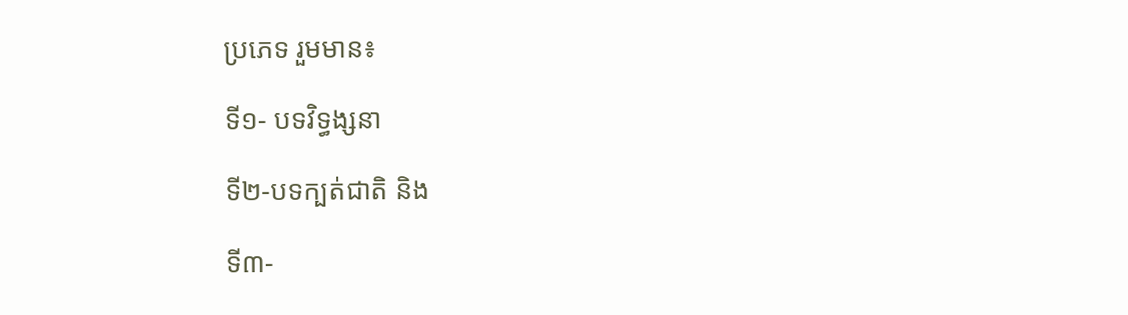ប្រភេទ រួមមាន៖

ទី១- បទវិទ្ធង្សនា

ទី២-បទក្បត់ជាតិ និង

ទី៣-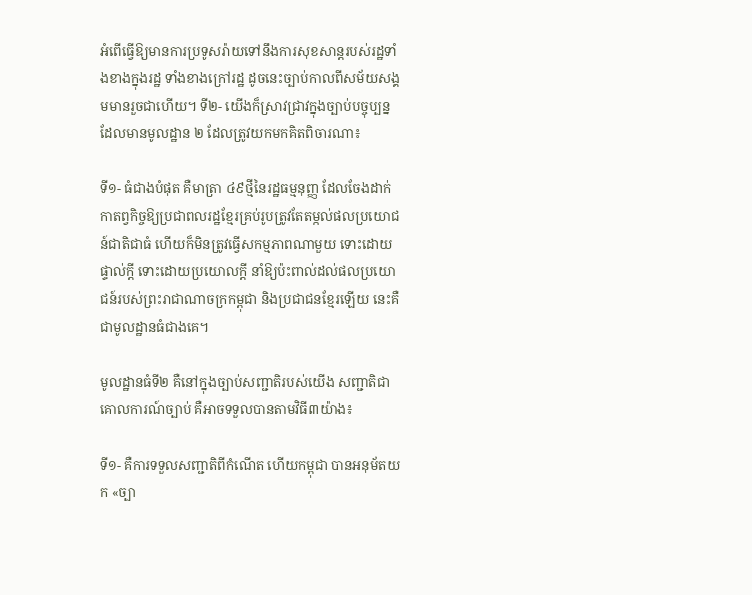អំពើធ្វើឱ្យមានការប្រទូសរ៉ាយទៅនឹងការសុខសាន្តរបស់រដ្ឋទាំងខាងក្នុងរដ្ឋ ទាំងខាងក្រៅរដ្ឋ ដូចនេះច្បាប់កាលពីសម័យសង្គមមានរួចជាហើយ។ ទី២- យើងក៏ស្រាវជ្រាវក្នុងច្បាប់បច្ចុប្បន្នដែលមានមូលដ្ឋាន ២ ដែលត្រូវយកមកគិតពិចារណា៖

ទី១- ធំជាងបំផុត គឺមាត្រា ៤៩ថ្មីនៃរដ្ឋធម្មនុញ្ញ ដែលចែងដាក់កាតព្វកិច្ចឱ្យប្រជាពលរដ្ឋខ្មែរគ្រប់រូបត្រូវតែតម្កល់ផលប្រយោជន៍ជាតិជាធំ ហើយក៏មិនត្រូវធ្វើសកម្មភាពណាមួយ ទោះដោយផ្ទាល់ក្តី ទោះដោយប្រយោលក្តី នាំឱ្យប៉ះពាល់ដល់ផលប្រយោជន៍របស់ព្រះរាជាណាចក្រកម្ពុជា និងប្រជាជនខ្មែរឡើយ នេះគឺជាមូលដ្ឋានធំជាងគេ។

មូលដ្ឋានធំទី២ គឺនៅក្នុងច្បាប់សញ្ជាតិរបស់យើង សញ្ជាតិជាគោលការណ៍ច្បាប់ គឺអាចទទួលបានតាមវិធី៣យ៉ាង៖

ទី១- គឺការទទួលសញ្ជាតិពីកំណើត ហើយកម្ពុជា បានអនុម័តយក «ច្បា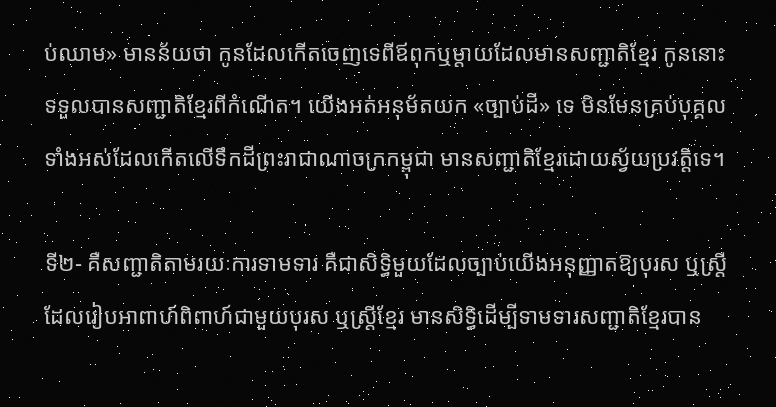ប់ឈាម» មានន័យថា កូនដែលកើតចេញទេពីឪពុកឬម្តាយដែលមានសញ្ជាតិខ្មែរ កូននោះទទួលបានសញ្ជាតិខ្មែរពីកំណើត។ យើងអត់អនុម័តយក «ច្បាប់ដី» ទេ មិនមែនគ្រប់បុគ្គលទាំងអស់ដែលកើតលើទឹកដីព្រះរាជាណាចក្រកម្ពុជា មានសញ្ជាតិខ្មែរដោយស្វ័យប្រវត្តិទេ។

ទី២- គឺសញ្ជាតិតាមរយៈការទាមទារ គឺជាសិទ្ធិមួយដែលច្បាប់យើងអនុញ្ញាតឱ្យបុរស ឬស្រ្តីដែលរៀបអាពាហ៍ពិពាហ៍ជាមួយបុរស ឬស្រ្តីខ្មែរ មានសិទ្ធិដើម្បីទាមទារសញ្ជាតិខ្មែរបាន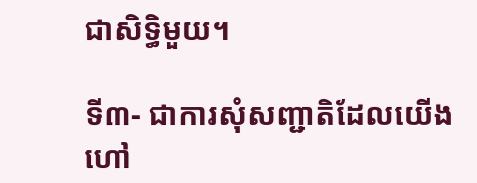ជាសិទ្ធិមួយ។

ទី៣- ជាការសុំសញ្ជាតិដែលយើងហៅ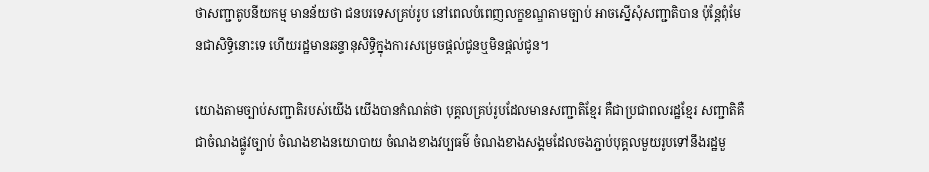ថាសញ្ជាតូបនីយកម្ម មានន័យថា ជនបរទេសគ្រប់រូប នៅពេលបំពេញលក្ខខណ្ឌតាមច្បាប់ អាចស្នើសុំសញ្ជាតិបាន ប៉ុន្តែពុំមែនជាសិទ្ធិនោះទេ ហើយរដ្ឋមានឆន្ទានុសិទ្ធិក្នុងការសម្រេចផ្តល់ជូនឬមិនផ្តល់ជូន។

យោងតាមច្បាប់សញ្ជាតិរបស់យើង យើងបានកំណត់ថា បុគ្គលគ្រប់រូបដែលមានសញ្ជាតិខ្មែរ គឺជាប្រជាពលរដ្ឋខ្មែរ សញ្ជាតិគឺជាចំណងផ្លូវច្បាប់ ចំណងខាងនយោបាយ ចំណងខាងវប្បធម៌ ចំណងខាងសង្គមដែលចងភ្ជាប់បុគ្គលមួយរូបទៅនឹងរដ្ឋមួ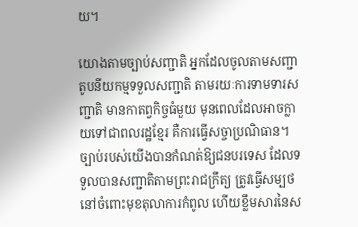យ។

យោងតាមច្បាប់សញ្ជាតិ អ្នកដែលចូលតាមសញ្ជាតូបនីយកម្មទទួលសញ្ជាតិ តាមរយៈការទាមទារសញ្ជាតិ មានកាតព្វកិច្ចធំមួយ មុនពេលដែលអាចក្លាយទៅជាពលរដ្ឋខ្មែរ គឺការធ្វើសច្ចាប្រណិធាន។ ច្បាប់របស់យើងបានកំណត់ឱ្យជនបរទេស ដែលទទួលបានសញ្ជាតិតាមព្រះរាជក្រឹត្យ ត្រូវធ្វើសម្បថនៅចំពោះមុខតុលាការកំពូល ហើយខ្លឹមសារនៃស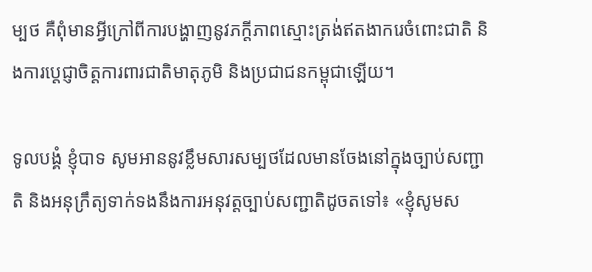ម្បថ គឺពុំមានអ្វីក្រៅពីការបង្ហាញនូវភក្តីភាពស្មោះត្រង់ឥតងាករេចំពោះជាតិ និងការប្តេជ្ញាចិត្តការពារជាតិមាតុភូមិ និងប្រជាជនកម្ពុជាឡើយ។

ទូលបង្គំ ខ្ញុំបាទ សូមអាននូវខ្លឹមសារសម្បថដែលមានចែងនៅក្នុងច្បាប់សញ្ជាតិ និងអនុក្រឹត្យទាក់ទងនឹងការអនុវត្តច្បាប់សញ្ជាតិដូចតទៅ៖ «ខ្ញុំសូមស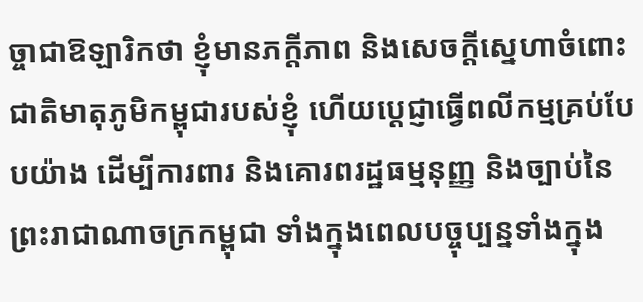ច្ចាជាឱឡារិកថា ខ្ញុំមានភក្តីភាព និងសេចក្តីស្នេហាចំពោះជាតិមាតុភូមិកម្ពុជារបស់ខ្ញុំ ហើយប្តេជ្ញាធ្វើពលីកម្មគ្រប់បែបយ៉ាង ដើម្បីការពារ និងគោរពរដ្ឋធម្មនុញ្ញ និងច្បាប់នៃព្រះរាជាណាចក្រកម្ពុជា ទាំងក្នុងពេលបច្ចុប្បន្នទាំងក្នុង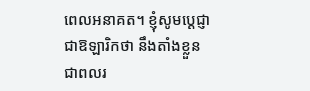ពេលអនាគត។ ខ្ញុំសូមប្តេជ្ញាជាឱឡារិកថា នឹងតាំងខ្លួនជាពលរ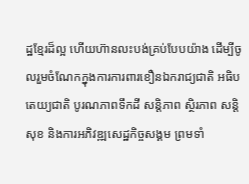ដ្ឋខ្មែរដ៏ល្អ ហើយហ៊ានលះបង់គ្រប់បែបយ៉ាង ដើម្បីចូលរួមចំណែកក្នុងការការពារខឿនឯករាជ្យជាតិ អធិបតេយ្យជាតិ បូរណភាពទឹកដី សន្តិភាព ស្ថិរភាព សន្តិសុខ និងការអភិវឌ្ឍសេដ្ឋកិច្ចសង្គម ព្រមទាំ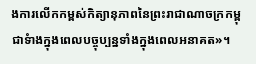ងការលើកកម្ពស់កិត្យានុភាពនៃព្រះរាជាណាចក្រកម្ពុជាទំាងក្នុងពេលបច្ចុប្បន្នទាំងក្នុងពេលអនាគត»។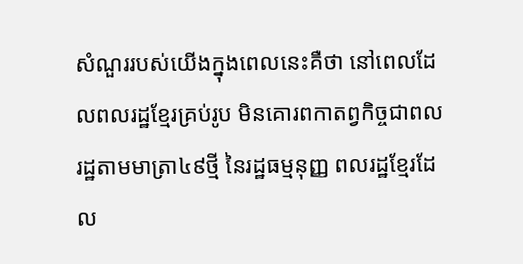សំណួររបស់យើងក្នុងពេលនេះគឺថា នៅពេលដែលពលរដ្ឋខ្មែរគ្រប់រូប មិនគោរពកាតព្វកិច្ចជាពលរដ្ឋតាមមាត្រា៤៩ថ្មី នៃរដ្ឋធម្មនុញ្ញ ពលរដ្ឋខ្មែរដែល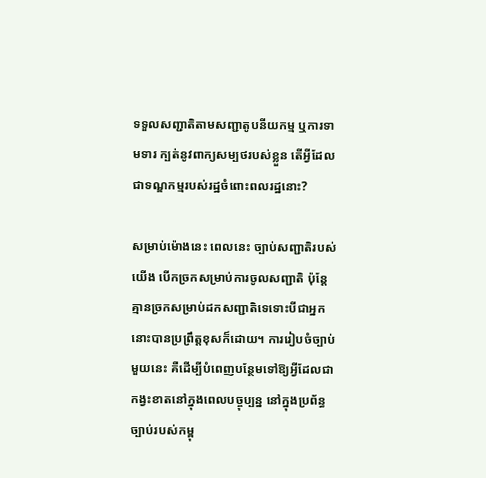ទទួលសញ្ជាតិតាមសញ្ជាតូបនីយកម្ម ឬការទាមទារ ក្បត់នូវពាក្យសម្បថរបស់ខ្លួន តើអ្វីដែលជាទណ្ឌកម្មរបស់រដ្ឋចំពោះពលរដ្ឋនោះ?

សម្រាប់ម៉ោងនេះ ពេលនេះ ច្បាប់សញ្ជាតិរបស់យើង បើកច្រកសម្រាប់ការចូលសញ្ជាតិ ប៉ុន្តែគ្មានច្រកសម្រាប់ដកសញ្ជាតិទេទោះបីជាអ្នកនោះបានប្រព្រឹត្តខុសក៏ដោយ។ ការរៀបចំច្បាប់មួយនេះ គឺដើម្បីបំពេញបន្ថែមទៅឱ្យអ្វីដែលជាកង្វះខាតនៅក្នុងពេលបច្ចុប្បន្ន នៅក្នុងប្រព័ន្ធច្បាប់របស់កម្ពុ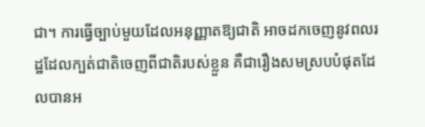ជា។ ការធ្វើច្បាប់មួយដែលអនុញ្ញាតឱ្យជាតិ អាចដកចេញនូវពលរដ្ឋដែលក្បត់ជាតិចេញពីជាតិរបស់ខ្លួន គឺជារឿងសមស្របបំផុតដែលបានអ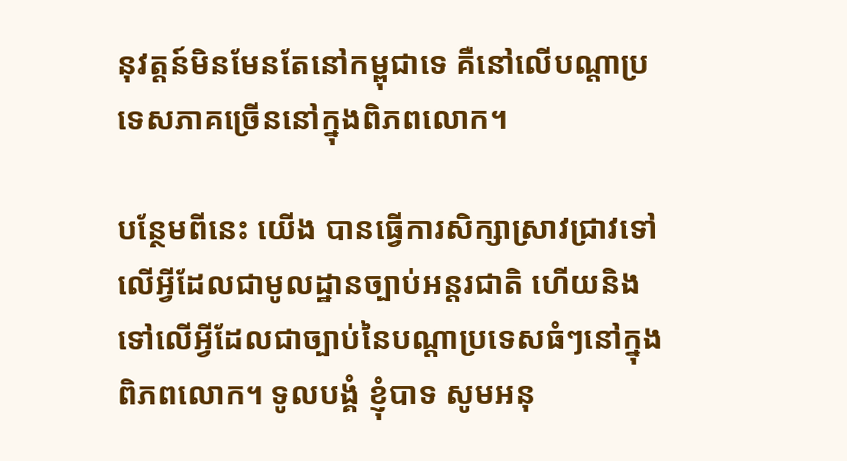នុវត្តន៍មិនមែនតែនៅកម្ពុជាទេ គឺនៅលើបណ្តាប្រទេសភាគច្រើននៅក្នុងពិភពលោក។

បន្ថែមពីនេះ យើង បានធ្វើការសិក្សាស្រាវជ្រាវទៅលើអ្វីដែលជាមូលដ្ឋានច្បាប់អន្តរជាតិ ហើយនិងទៅលើអ្វីដែលជាច្បាប់នៃបណ្តាប្រទេសធំៗនៅក្នុងពិភពលោក។ ទូលបង្គំ ខ្ញុំបាទ សូមអនុ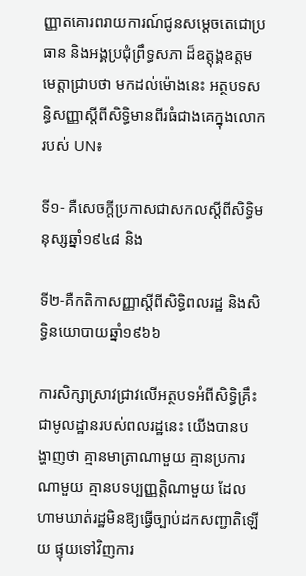ញ្ញាតគោរពរាយការណ៍ជូនសម្តេចតេជោប្រធាន និងអង្គប្រជុំព្រឹទ្ធសភា ដ៏ឧត្តុង្គឧត្តម មេត្តាជ្រាបថា មកដល់ម៉ោងនេះ អត្ថបទសន្ធិសញ្ញាស្តីពីសិទ្ធិមានពីរធំជាងគេក្នុងលោករបស់ UN៖

ទី១- គឺសេចក្តីប្រកាសជាសកលស្តីពីសិទ្ធិមនុស្សឆ្នាំ១៩៤៨ និង

ទី២-គឺកតិកាសញ្ញាស្តីពីសិទ្ធិពលរដ្ឋ និងសិទ្ធិនយោបាយឆ្នាំ១៩៦៦

ការសិក្សាស្រាវជ្រាវលើអត្ថបទអំពីសិទ្ធិគ្រឹះជាមូលដ្ឋានរបស់ពលរដ្ឋនេះ យើងបានបង្ហាញថា គ្មានមាត្រាណាមួយ គ្មានប្រការណាមួយ គ្មានបទប្បញ្ញតិ្តណាមួយ ដែលហាមឃាត់រដ្ឋមិនឱ្យធ្វើច្បាប់ដកសញ្ជាតិឡើយ ផ្ទុយទៅវិញការ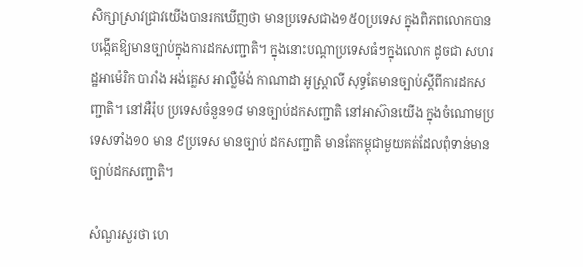សិក្សាស្រាវជ្រាវយើងបានរកឃើញថា មានប្រទេសជាង១៥០ប្រទេស ក្នុងពិភពលោកបានបង្កើតឱ្យមានច្បាប់ក្នុងការដកសញ្ជាតិ។ ក្នុងនោះបណ្តាប្រទេសធំៗក្នុងលោក ដូចជា សហរដ្ឋអាម៉េរិក បារាំង អង់គ្លេស អាល្លឺម៉ង់ កាណាដា អូស្រ្តាលី សុទ្ធតែមានច្បាប់ស្តីពីការដកសញ្ជាតិ។ នៅអឺរ៉ុប ប្រទេសចំនួន១៨ មានច្បាប់ដកសញ្ជាតិ នៅអាស៊ានយើង ក្នុងចំណោមប្រទេសទាំង១០ មាន ៩ប្រទេស មានច្បាប់ ដកសញ្ជាតិ មានតែកម្ពុជាមួយគត់ដែលពុំទាន់មានច្បាប់ដកសញ្ជាតិ។

សំណួរសួរថា ហេ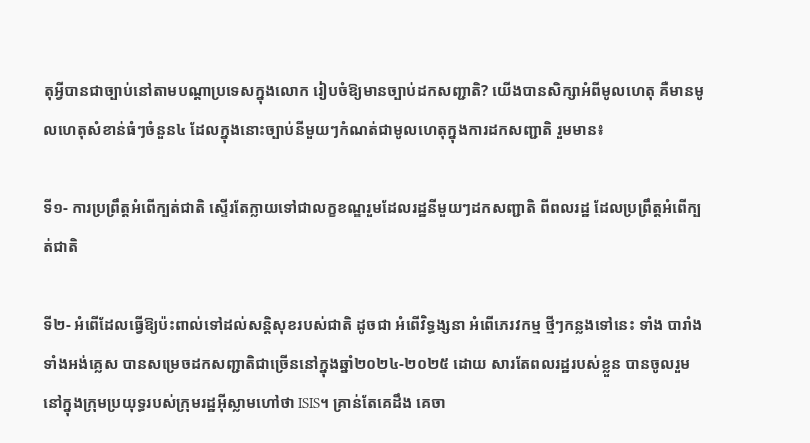តុអ្វីបានជាច្បាប់នៅតាមបណ្តាប្រទេសក្នុងលោក រៀបចំឱ្យមានច្បាប់ដកសញ្ជាតិ? យើងបានសិក្សាអំពីមូលហេតុ គឺមានមូលហេតុសំខាន់ធំៗចំនួន៤ ដែលក្នុងនោះច្បាប់នីមួយៗកំណត់ជាមូលហេតុក្នុងការដកសញ្ជាតិ រួមមាន៖

ទី១- ការប្រព្រឹត្តអំពើក្បត់ជាតិ ស្ទើរតែក្លាយទៅជាលក្ខខណ្ឌរួមដែលរដ្ឋនីមួយៗដកសញ្ជាតិ ពីពលរដ្ឋ ដែលប្រព្រឹត្តអំពើក្បត់ជាតិ

ទី២- អំពើដែលធ្វើឱ្យប៉ះពាល់ទៅដល់សន្តិសុខរបស់ជាតិ ដូចជា អំពើវិទ្ធង្សនា អំពើភេរវកម្ម ថ្មីៗកន្លងទៅនេះ ទាំង បារាំង ទាំងអង់គ្លេស បានសម្រេចដកសញ្ជាតិជាច្រើននៅក្នុងឆ្នាំ២០២៤-២០២៥ ដោយ សារតែពលរដ្ឋរបស់ខ្លួន បានចូលរួមនៅក្នុងក្រុមប្រយុទ្ធរបស់ក្រុមរដ្ឋអ៊ីស្លាមហៅថា ISIS។ គ្រាន់តែគេដឹង គេចា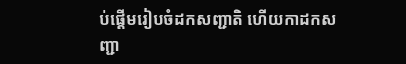ប់ផ្តើមរៀបចំដកសញ្ជាតិ ហើយកាដកសញ្ជា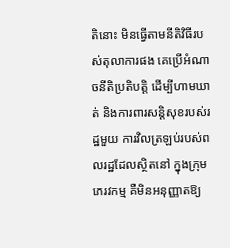តិនោះ មិនធ្វើតាមនីតិវិធីរបស់តុលាការផង គេប្រើអំណាចនីតិប្រតិបត្តិ ដើម្បីហាមឃាត់ និងការពារសន្តិសុខរបស់រដ្ឋមួយ ការវិលត្រឡប់របស់ពលរដ្ឋដែលស្ថិតនៅ ក្នុងក្រុមភេរវកម្ម គឺមិនអនុញ្ញាតឱ្យ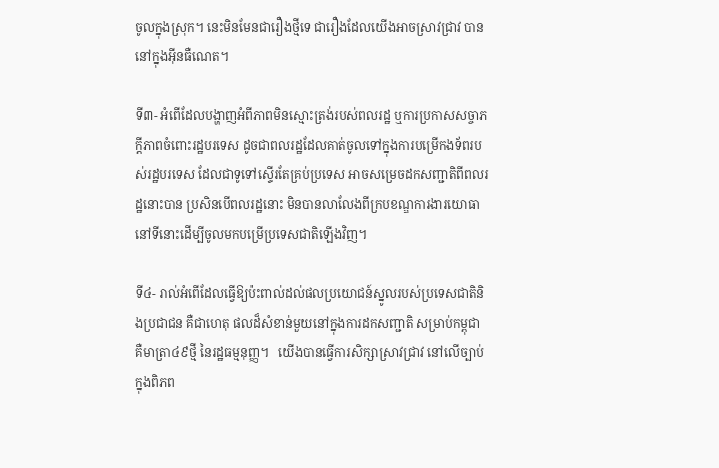ចូលក្នុងស្រុក។ នេះមិនមែនជារឿងថ្មីទេ ជារឿងដែលយើងអាចស្រាវជ្រាវ បាននៅក្នុងអ៊ីនធឺណេត។

ទី៣- អំពើដែលបង្ហាញអំពីភាពមិនស្មោះត្រង់របស់ពលរដ្ឋ ឬការប្រកាសសច្ចាភក្តីភាពចំពោះរដ្ឋបរទេស ដូចជាពលរដ្ឋដែលគាត់ចូលទៅក្នុងការបម្រើកងទ័ពរបស់រដ្ឋបរទេស ដែលជាទូទៅស្ទើរតែគ្រប់ប្រទេស អាចសម្រេចដកសញ្ជាតិពីពលរដ្ឋនោះបាន ប្រសិនបើពលរដ្ឋនោះ មិនបានលាលែងពីក្របខណ្ឌការងារយោធានៅទីនោះដើម្បីចូលមកបម្រើប្រទេសជាតិឡើងវិញ។

ទី៤- រាល់អំពើដែលធ្វើឱ្យប៉ះពាល់ដល់ផលប្រយោជន៍ស្នូលរបស់ប្រទេសជាតិនិងប្រជាជន គឺជាហេតុ ផលដ៏សំខាន់មួយនៅក្នុងការដកសញ្ជាតិ សម្រាប់កម្ពុជា គឺមាត្រា៤៩ថ្មី នៃរដ្ឋធម្មនុញ្ញ។   យើងបានធ្វើការសិក្សាស្រាវជ្រាវ នៅលើច្បាប់ក្នុងពិភព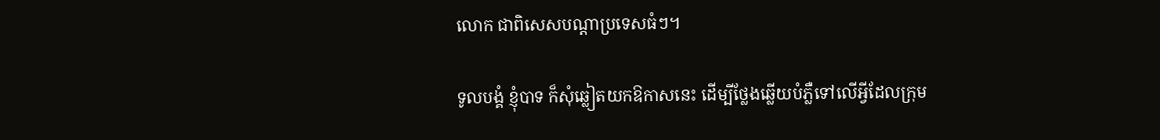លោក ជាពិសេសបណ្តាប្រទេសធំៗ។

ទូលបង្គំ ខ្ញុំបាទ ក៏សុំឆ្លៀតយកឱកាសនេះ ដើម្បីថ្លែងឆ្លើយបំភ្លឺទៅលើអ្វីដែលក្រុម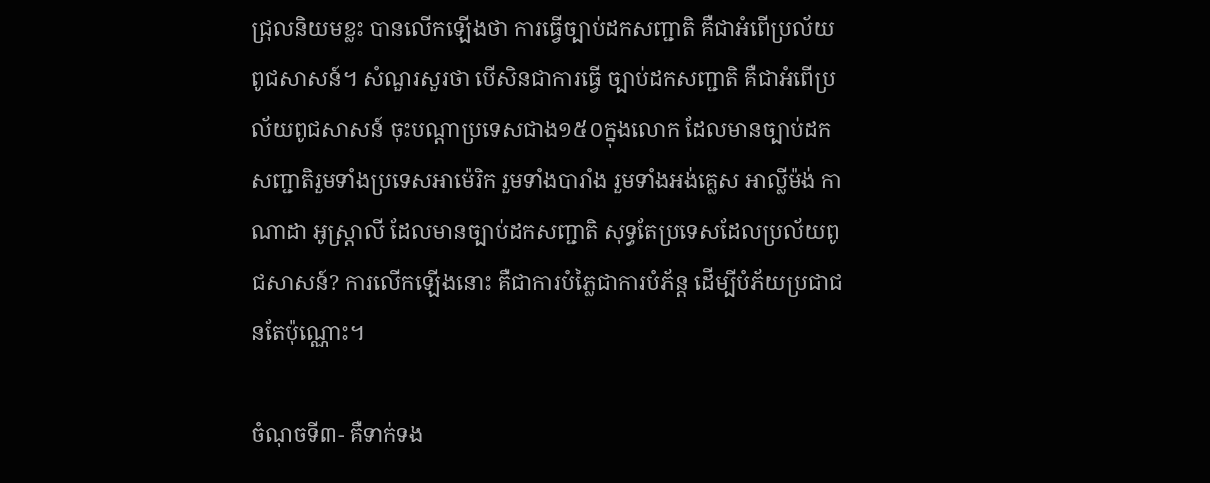ជ្រុលនិយមខ្លះ បានលើកឡើងថា ការធ្វើច្បាប់ដកសញ្ជាតិ គឺជាអំពើប្រល័យពូជសាសន៍។ សំណួរសួរថា បើសិនជាការធ្វើ ច្បាប់ដកសញ្ជាតិ គឺជាអំពើប្រល័យពូជសាសន៍ ចុះបណ្តាប្រទេសជាង១៥០ក្នុងលោក ដែលមានច្បាប់ដក សញ្ជាតិរួមទាំងប្រទេសអាម៉េរិក រួមទាំងបារាំង រួមទាំងអង់គ្លេស អាល្លីម៉ង់ កាណាដា អូស្រ្តាលី ដែលមានច្បាប់ដកសញ្ជាតិ សុទ្ធតែប្រទេសដែលប្រល័យពូជសាសន៍? ការលើកឡើងនោះ គឺជាការបំភ្លៃជាការបំភ័ន្ត ដើម្បីបំភ័យប្រជាជនតែប៉ុណ្ណោះ។

ចំណុចទី៣- គឺទាក់ទង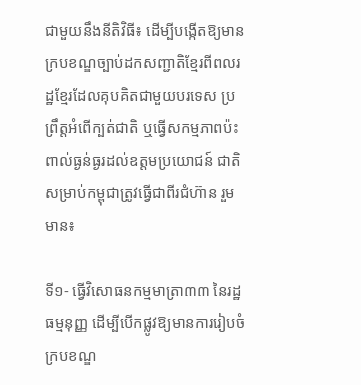ជាមួយនឹងនីតិវិធី៖ ដើម្បីបង្កើតឱ្យមានក្របខណ្ឌច្បាប់ដកសញ្ជាតិខ្មែរពីពលរដ្ឋខ្មែរដែលគុបគិតជាមួយបរទេស ប្រព្រឹត្តអំពើក្បត់ជាតិ ឬធ្វើសកម្មភាពប៉ះពាល់ធ្ងន់ធ្ងរដល់ឧត្តមប្រយោជន៍ ជាតិ សម្រាប់កម្ពុជាត្រូវធ្វើជាពីរជំហ៊ាន រួមមាន៖

ទី១- ធ្វើវិសោធនកម្មមាត្រា៣៣ នៃរដ្ឋធម្មនុញ្ញ ដើម្បីបើកផ្លូវឱ្យមានការរៀបចំក្របខណ្ឌ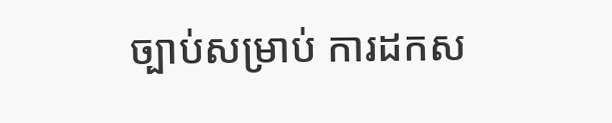ច្បាប់សម្រាប់ ការដកស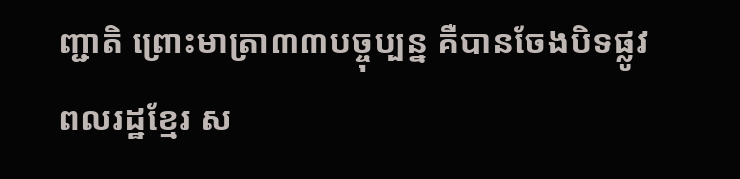ញ្ជាតិ ព្រោះមាត្រា៣៣បច្ចុប្បន្ន គឺបានចែងបិទផ្លូវពលរដ្ឋខ្មែរ ស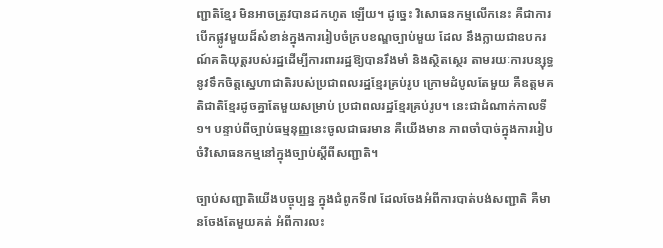ញ្ជាតិខ្មែរ មិនអាចត្រូវបានដកហូត ឡើយ។ ដូច្នេះ វិសោធនកម្មលើកនេះ គឺជាការបើកផ្លូវមួយដ៏សំខាន់ក្នុងការរៀបចំក្របខណ្ឌច្បាប់មួយ ដែល នឹងក្លាយជាឧបករណ៍គតិយុត្តរបស់រដ្ឋដើម្បីការពាររដ្ឋឱ្យបានរឹងមាំ និងស្ថិតស្ថេរ តាមរយៈការបន្សុទ្ធនូវទឹកចិត្តស្នេហាជាតិរបស់ប្រជាពលរដ្ឋខ្មែរគ្រប់រូប ក្រោមដំបូលតែមួយ គឺឧត្តមគតិជាតិខ្មែរដូចគ្នាតែមួយសម្រាប់ ប្រជាពលរដ្ឋខ្មែរគ្រប់រូប។ នេះជាដំណាក់កាលទី១។ បន្ទាប់ពីច្បាប់ធម្មនុញ្ញនេះចូលជាធរមាន គឺយើងមាន ភាពចាំបាច់ក្នុងការរៀបចំវិសោធនកម្មនៅក្នុងច្បាប់ស្តីពីសញ្ជាតិ។

ច្បាប់សញ្ជាតិយើងបច្ចុប្បន្ន ក្នុងជំពូកទី៧ ដែលចែងអំពីការបាត់បង់សញ្ជាតិ គឺមានចែងតែមួយគត់ អំពីការលះ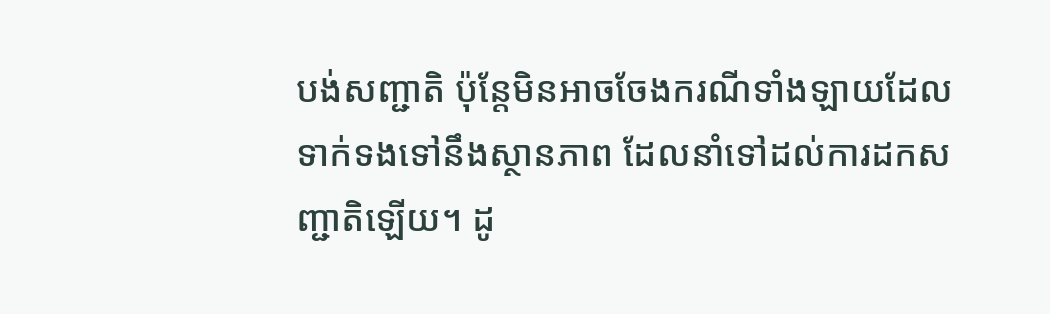បង់សញ្ជាតិ ប៉ុន្តែមិនអាចចែងករណីទាំងឡាយដែលទាក់ទងទៅនឹងស្ថានភាព ដែលនាំទៅដល់ការដកសញ្ជាតិឡើយ។ ដូ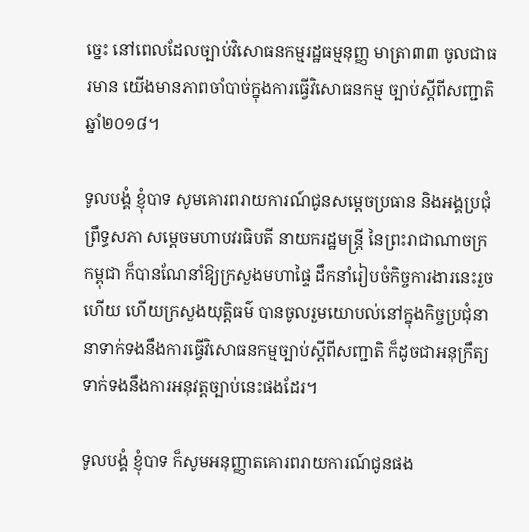ច្នេះ នៅពេលដែលច្បាប់វិសោធនកម្មរដ្ឋធម្មនុញ្ញ មាត្រា៣៣ ចូលជាធរមាន យើងមានភាពចាំបាច់ក្នុងការធ្វើវិសោធនកម្ម ច្បាប់ស្តីពីសញ្ជាតិ ឆ្នាំ២០១៨។

ទូលបង្គំ ខ្ញុំបាទ សូមគោរពរាយការណ៍ជូនសម្តេចប្រធាន និងអង្គប្រជុំព្រឹទ្ធសភា សម្តេចមហាបវរធិបតី នាយករដ្ឋមន្រ្តី នៃព្រះរាជាណាចក្រកម្ពុជា ក៏បានណែនាំឱ្យក្រសួងមហាផ្ទៃ ដឹកនាំរៀបចំកិច្ចការងារនេះរួចហើយ ហើយក្រសួងយុត្តិធម៌ បានចូលរួមយោបល់នៅក្នុងកិច្ចប្រជុំនានាទាក់ទងនឹងការធ្វើវិសោធនកម្មច្បាប់ស្តីពីសញ្ជាតិ ក៏ដូចជាអនុក្រឹត្យទាក់ទងនឹងការអនុវត្តច្បាប់នេះផងដែរ។

ទូលបង្គំ ខ្ញុំបាទ ក៏សូមអនុញ្ញាតគោរពរាយការណ៍ជូនផង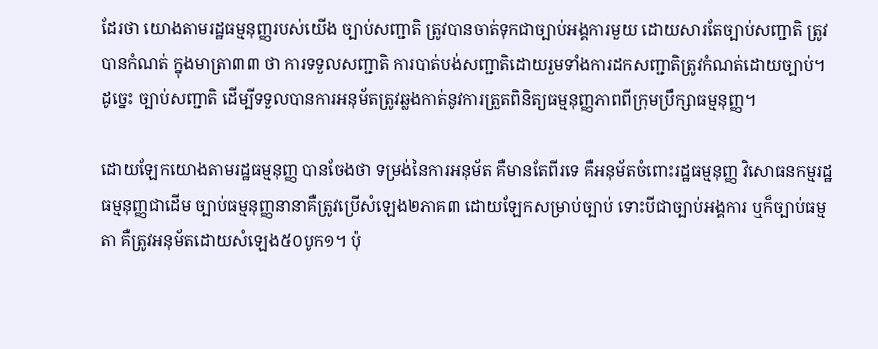ដែរថា យោងតាមរដ្ឋធម្មនុញ្ញរបស់យើង ច្បាប់សញ្ជាតិ ត្រូវបានចាត់ទុកជាច្បាប់អង្គការមួយ ដោយសារតែច្បាប់សញ្ជាតិ ត្រូវបានកំណត់ ក្នុងមាត្រា៣៣ ថា ការទទួលសញ្ជាតិ ការបាត់បង់សញ្ជាតិដោយរួមទាំងការដកសញ្ជាតិត្រូវកំណត់ដោយច្បាប់។ ដូច្នេះ ច្បាប់សញ្ជាតិ ដើម្បីទទួលបានការអនុម័តត្រូវឆ្លងកាត់នូវការត្រួតពិនិត្យធម្មនុញ្ញភាពពីក្រុមប្រឹក្សាធម្មនុញ្ញ។

ដោយឡែកយោងតាមរដ្ឋធម្មនុញ្ញ បានចែងថា ទម្រង់នៃការអនុម័ត គឺមានតែពីរទេ គឺអនុម័តចំពោះរដ្ឋធម្មនុញ្ញ វិសោធនកម្មរដ្ឋធម្មនុញ្ញជាដើម ច្បាប់ធម្មនុញ្ញនានាគឺត្រូវប្រើសំឡេង២ភាគ៣ ដោយឡែកសម្រាប់ច្បាប់ ទោះបីជាច្បាប់អង្គការ ឬក៏ច្បាប់ធម្មតា គឺត្រូវអនុម័តដោយសំឡេង៥០បូក១។ ប៉ុ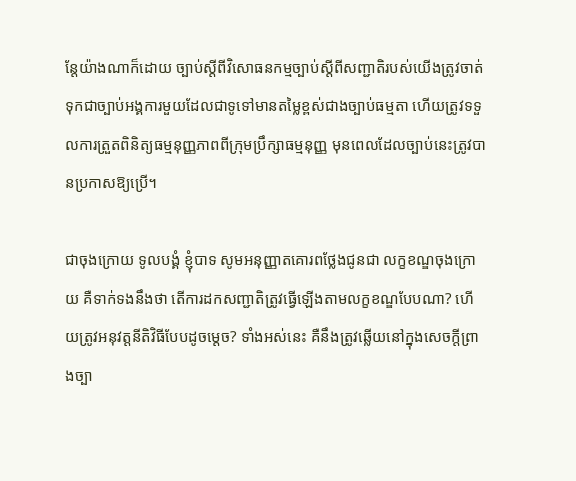ន្តែយ៉ាងណាក៏ដោយ ច្បាប់ស្តីពីវិសោធនកម្មច្បាប់ស្តីពីសញ្ជាតិរបស់យើងត្រូវចាត់ទុកជាច្បាប់អង្គការមួយដែលជាទូទៅមានតម្លៃខ្ពស់ជាងច្បាប់ធម្មតា ហើយត្រូវទទួលការត្រួតពិនិត្យធម្មនុញ្ញភាពពីក្រុមប្រឹក្សាធម្មនុញ្ញ មុនពេលដែលច្បាប់នេះត្រូវបានប្រកាសឱ្យប្រើ។

ជាចុងក្រោយ ទូលបង្គំ ខ្ញុំបាទ សូមអនុញ្ញាតគោរពថ្លែងជូនជា លក្ខខណ្ឌចុងក្រោយ គឺទាក់ទងនឹងថា តើការដកសញ្ជាតិត្រូវធ្វើឡើងតាមលក្ខខណ្ឌបែបណា? ហើយត្រូវអនុវត្តនីតិវិធីបែបដូចម្តេច? ទាំងអស់នេះ គឺនឹងត្រូវឆ្លើយនៅក្នុងសេចក្តីព្រាងច្បា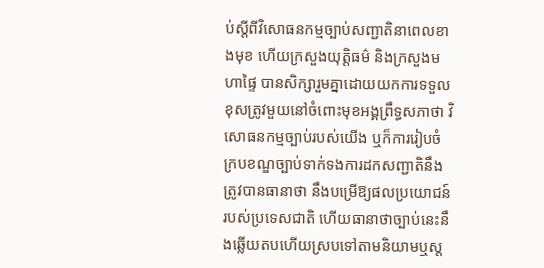ប់ស្តីពីវិសោធនកម្មច្បាប់សញ្ជាតិនាពេលខាងមុខ ហើយក្រសួងយុត្តិធម៌ និងក្រសួងមហាផ្ទៃ បានសិក្សារួមគ្នាដោយយកការទទួលខុសត្រូវមួយនៅចំពោះមុខអង្គព្រឹទ្ធសភាថា វិសោធនកម្មច្បាប់របស់យើង ឬក៏ការរៀបចំក្របខណ្ឌច្បាប់ទាក់ទងការដកសញ្ជាតិនឹងត្រូវបានធានាថា នឹងបម្រើឱ្យផលប្រយោជន៍របស់ប្រទេសជាតិ ហើយធានាថាច្បាប់នេះនឹងឆ្លើយតបហើយស្របទៅតាមនិយាមឬស្ត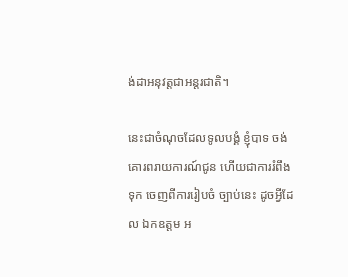ង់ដាអនុវត្តជាអន្តរជាតិ។

នេះជាចំណុចដែលទូលបង្គំ ខ្ញុំបាទ ចង់គោរពរាយការណ៍ជូន ហើយជាការរំពឹងទុក ចេញពីការរៀបចំ ច្បាប់នេះ ដូចអ្វីដែល ឯកឧត្តម អ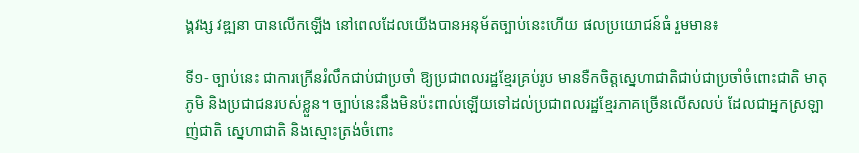ង្គវង្ស វឌ្ឍនា បានលើកឡើង នៅពេលដែលយើងបានអនុម័តច្បាប់នេះហើយ ផលប្រយោជន៍ធំ រួមមាន៖

ទី១- ច្បាប់នេះ ជាការក្រើនរំលឹកជាប់ជាប្រចាំ ឱ្យប្រជាពលរដ្ឋខ្មែរគ្រប់រូប មានទឺកចិត្តស្នេហាជាតិជាប់ជាប្រចាំចំពោះជាតិ មាតុភូមិ និងប្រជាជនរបស់ខ្លួន។ ច្បាប់នេះនឹងមិនប៉ះពាល់ឡើយទៅដល់ប្រជាពលរដ្ឋខ្មែរភាគច្រើនលើសលប់ ដែលជាអ្នកស្រឡាញ់ជាតិ ស្នេហាជាតិ និងស្មោះត្រង់ចំពោះ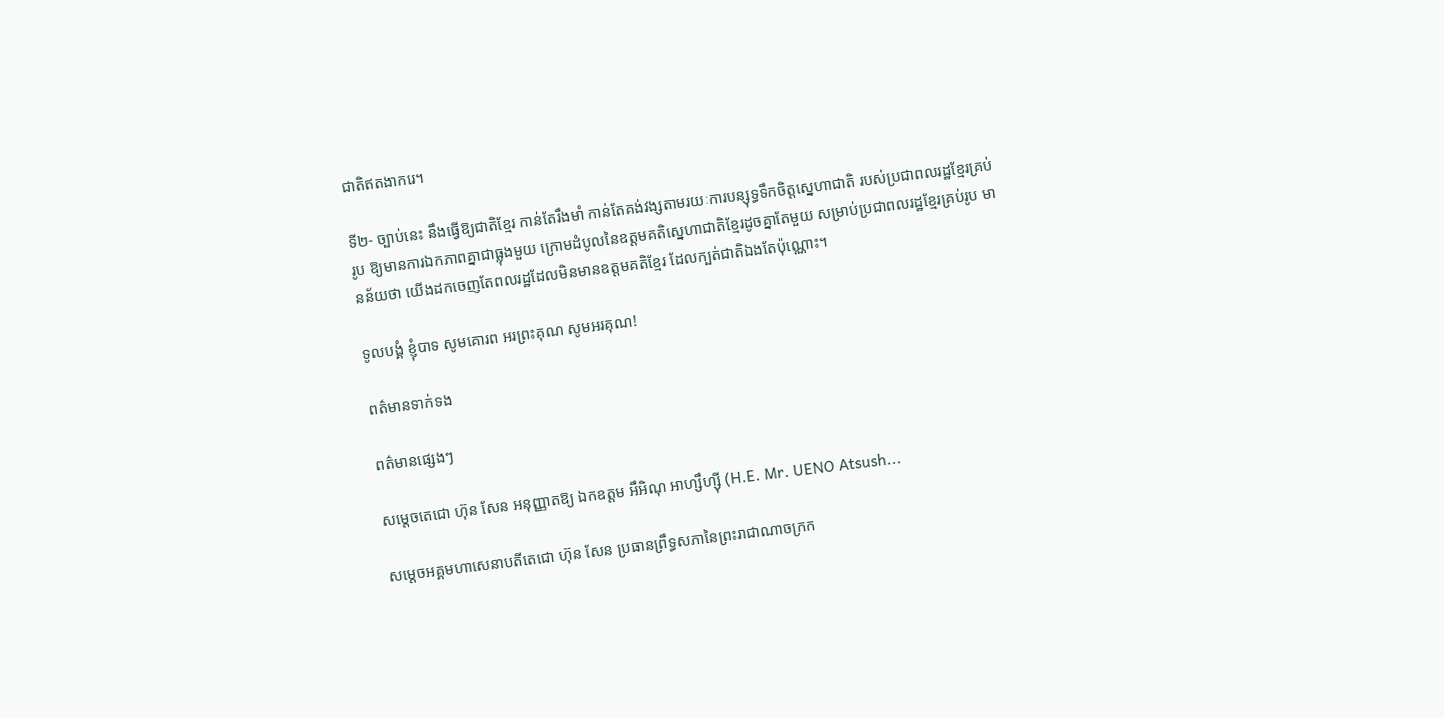ជាតិឥតងាករេ។

ទី២- ច្បាប់នេះ នឹងធ្វើឱ្យជាតិខ្មែរ កាន់តែរឹងមាំ កាន់តែគង់វង្សតាមរយៈការបន្សុទ្ធទឹកចិត្តស្នេហាជាតិ របស់ប្រជាពលរដ្ឋខ្មែរគ្រប់រូប ឱ្យមានការឯកភាពគ្នាជាធ្លុងមួយ ក្រោមដំបូលនៃឧត្តមគតិស្នេហាជាតិខ្មែរដូចគ្នាតែមួយ សម្រាប់ប្រជាពលរដ្ឋខ្មែរគ្រប់រូប មានន័យថា យើងដកចេញតែពលរដ្ឋដែលមិនមានឧត្តមគតិខ្មែរ ដែលក្បត់ជាតិឯងតែប៉ុណ្ណោះ។

ទូលបង្គំ ខ្ញុំបាទ សូមគោរព អរព្រះគុណ សូមអរគុណ!

ពត៌មានទាក់ទង

ពត៌មានផ្សេងៗ

សម្តេចតេជោ ហ៊ុន សែន អនុញ្ញាតឱ្យ ឯកឧត្តម អឹអិណុ អាហ្សឹហ្ស៊ី (H.E. Mr. UENO Atsush...

សម្តេចអគ្គមហាសេនាបតីតេជោ ហ៊ុន សែន ប្រធានព្រឹទ្ធសភានៃព្រះរាជាណាចក្រក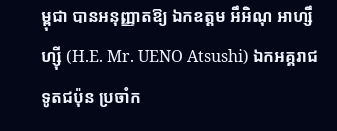ម្ពុជា បានអនុញ្ញាតឱ្យ ឯកឧត្តម អឹអិណុ អាហ្សឹហ្ស៊ី (H.E. Mr. UENO Atsushi) ឯកអគ្គរាជទូតជប៉ុន ប្រចាំក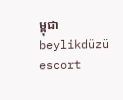ម្ពុជា
beylikdüzü escort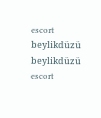escort beylikdüzü beylikdüzü escort